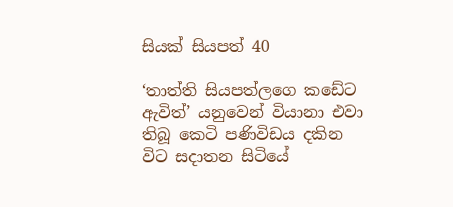සියක් සියපත් 40

‘තාත්ති සියපත්ලගෙ කඩේට ඇවිත්’ යනුවෙන් වියානා එවා තිබූ කෙටි පණිවිඩය දකින විට සදාතන සිටියේ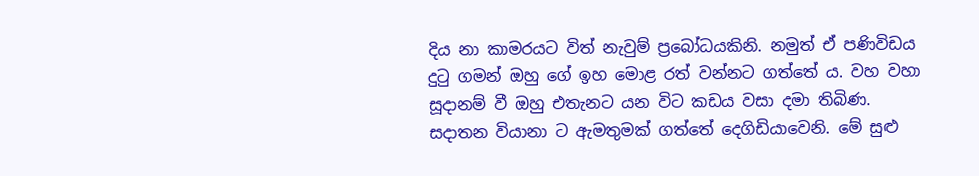දිය නා කාමරයට විත් නැවුම් ප්‍රබෝධයකිනි. නමුත් ඒ පණිවිඩය දුටු ගමන් ඔහු ගේ ඉහ මොළ රත් වන්නට ගත්තේ ය. වහ වහා සූදානම් වී ඔහු එතැනට යන විට කඩය වසා දමා තිබිණ. සදාතන වියානා ට ඇමතුමක් ගත්තේ දෙගිඩියාවෙනි. මේ සුළු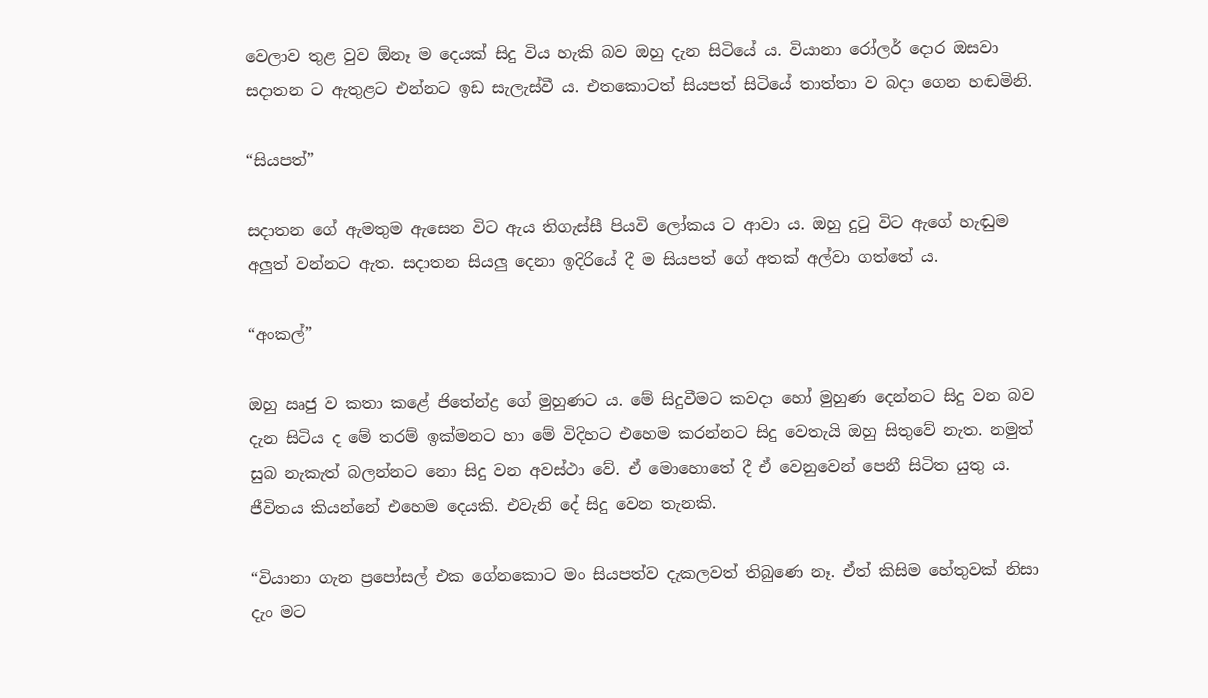වෙලාව තුළ වුව ඕනෑ ම දෙයක් සිදු විය හැකි බව ඔහු දැන සිටියේ ය. වියානා රෝලර් දොර ඔසවා සදාතන ට ඇතුළට එන්නට ඉඩ සැලැස්වී ය. එතකොටත් සියපත් සිටියේ තාත්තා ව බදා ගෙන හඬමිනි.

“සියපත්”

සදාතන ගේ ඇමතුම ඇසෙන විට ඇය තිගැස්සී පියවි ලෝකය ට ආවා ය. ඔහු දුටු විට ඇගේ හැඬුම අලුත් වන්නට ඇත. සදාතන සියලු දෙනා ඉදිරියේ දී ම සියපත් ගේ අතක් අල්වා ගත්තේ ය.

“අංකල්”

ඔහු ඍජු ව කතා කළේ ජිතේන්ද්‍ර ගේ මුහුණට ය. මේ සිදුවීමට කවදා හෝ මුහුණ දෙන්නට සිදු වන බව දැන සිටිය ද මේ තරම් ඉක්මනට හා මේ විදිහට එහෙම කරන්නට සිදු වෙතැයි ඔහු සිතුවේ නැත. නමුත් සුබ නැකැත් බලන්නට නො සිදු වන අවස්ථා වේ. ඒ මොහොතේ දී ඒ වෙනුවෙන් පෙනී සිටිත යුතු ය. ජීවිතය කියන්නේ එහෙම දෙයකි. එවැනි දේ සිදු වෙන තැනකි.

“වියානා ගැන ප්‍රපෝසල් එක ගේනකොට මං සියපත්ව දැකලවත් තිබුණෙ නෑ. ඒත් කිසිම හේතුවක් නිසා දැං මට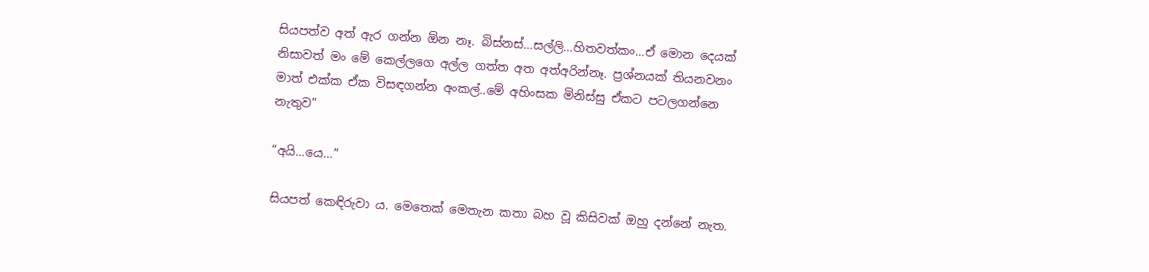සියපත්ව අත් ඇර ගන්න ඕන නෑ. බිස්නස්…සල්ලි…හිතවත්කං…ඒ මොන දෙයක් නිසාවත් මං මේ කෙල්ලගෙ අල්ල ගත්ත අත අත්අරින්නෑ. ප්‍රශ්නයක් තියනවනං මාත් එක්ක ඒක විසඳගන්න අංකල්..මේ අහිංසක මිනිස්සු ඒකට පටලගන්නෙ නැතුව”

“අයි…යෙ…”

සියපත් කෙඳිරුවා ය. මෙතෙක් මෙතැන කතා බහ වූ කිසිවක් ඔහු දන්නේ නැත.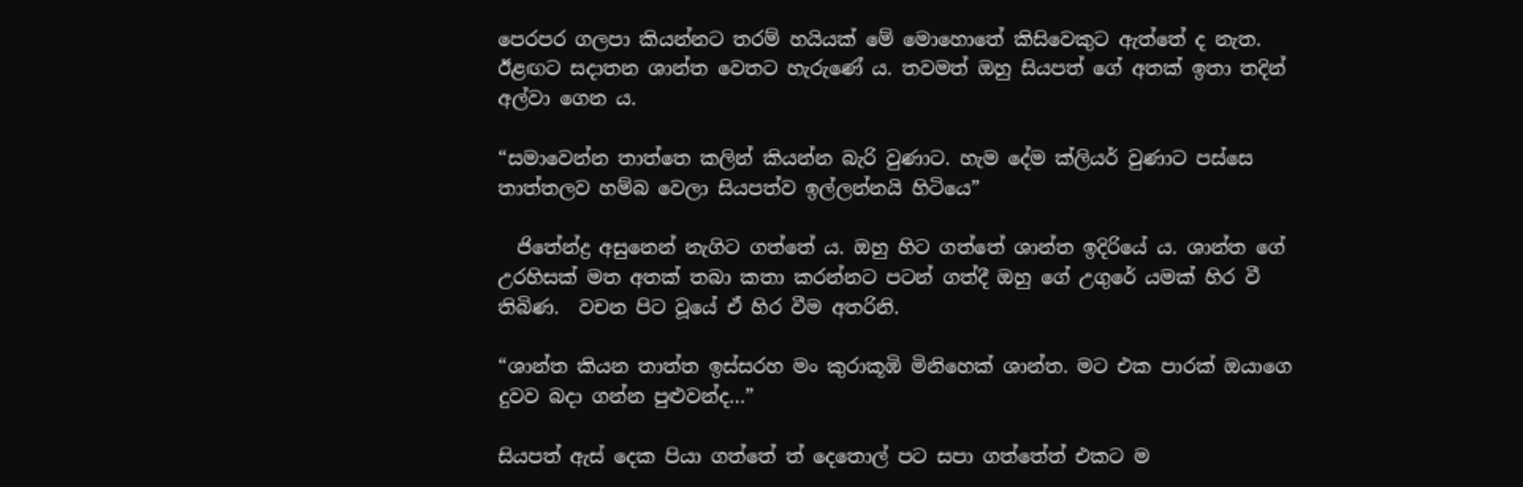පෙරපර ගලපා කියන්නට තරම් හයියක් මේ මොහොතේ කිසිවෙකුට ඇත්තේ ද නැත. ඊළඟට සදාතන ශාන්ත වෙතට හැරුණේ ය. තවමත් ඔහු සියපත් ගේ අතක් ඉතා තදින් අල්වා ගෙන ය.

“සමාවෙන්න තාත්තෙ කලින් කියන්න බැරි වුණාට. හැම දේම ක්ලියර් වුණාට පස්සෙ තාත්තලව හම්බ වෙලා සියපත්ව ඉල්ලන්නයි හිටියෙ”

  ජිතේන්ද්‍ර අසුනෙන් නැගිට ගත්තේ ය. ඔහු හිට ගත්තේ ශාන්ත ඉදිරියේ ය. ශාන්ත ගේ උරහිසක් මත අතක් තබා කතා කරන්නට පටන් ගත්දී ඔහු ගේ උගුරේ යමක් හිර වී තිබිණ.  වචන පිට වූයේ ඒ හිර වීම අතරිනි.

“ශාන්ත කියන තාත්ත ඉස්සරහ මං කුරාකූඹි මිනිහෙක් ශාන්ත. මට එක පාරක් ඔයාගෙ දුවව බදා ගන්න පුළුවන්ද…”

සියපත් ඇස් දෙක පියා ගත්තේ ත් දෙතොල් පට සපා ගත්තේත් එකට ම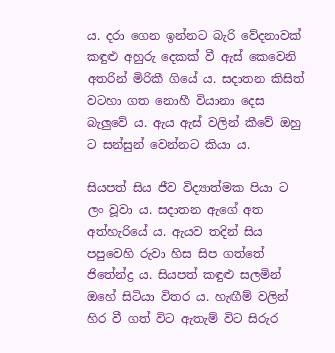ය. දරා ගෙන ඉන්නට බැරි වේදනාවක් කඳුළු අහුරු දෙකක් වී ඇස් කෙවෙනි අතරින් මිරිකී ගියේ ය. සදාතන කිසිත් වටහා ගත නොහී වියානා දෙස බැලුවේ ය. ඇය ඇස් වලින් කීවේ ඔහු ට සන්සුන් වෙන්නට කියා ය.

සියපත් සිය ජීව විද්‍යාත්මක පියා ට ලං වූවා ය. සදාතන ඇගේ අත අත්හැරියේ ය. ඇයව තදින් සිය පපුවෙහි රුවා හිස සිප ගත්තේ ජිතේන්ද්‍ර ය. සියපත් කඳුළු සලමින් ඔහේ සිටියා විතර ය. හැඟීම් වලින් හිර වී ගත් විට ඇතැම් විට සිරුර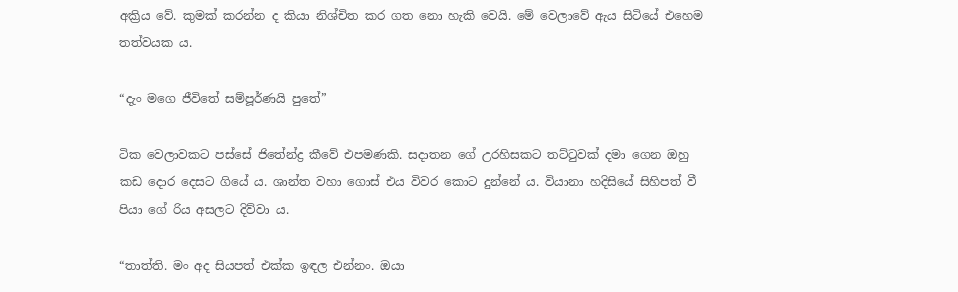අක්‍රිය වේ. කුමක් කරන්න ද කියා නිශ්චිත කර ගත නො හැකි වෙයි. මේ වෙලාවේ ඇය සිටියේ එහෙම තත්වයක ය.

“දැං මගෙ ජීවිතේ සම්පූර්ණයි පුතේ”

ටික වෙලාවකට පස්සේ ජිතේන්ද්‍ර කීවේ එපමණකි. සදාතන ගේ උරහිසකට තට්ටුවක් දමා ගෙන ඔහු කඩ දොර දෙසට ගියේ ය. ශාන්ත වහා ගොස් එය විවර කොට දුන්නේ ය. වියානා හදිසියේ සිහිපත් වී පියා ගේ රිය අසලට දිව්වා ය.

“තාත්ති. මං අද සියපත් එක්ක ඉඳල එන්නං. ඔයා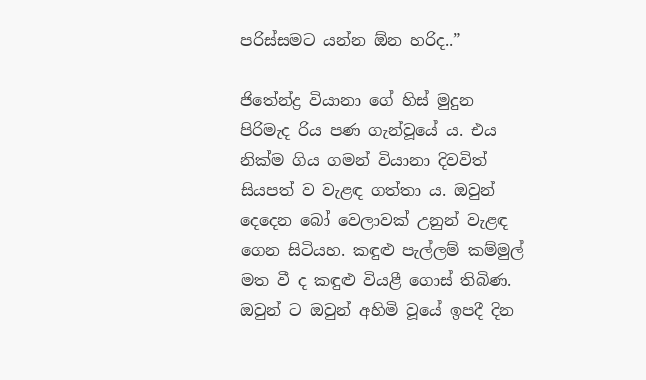පරිස්සමට යන්න ඕන හරිද..”

ජිතේන්ද්‍ර වියානා ගේ හිස් මුදුන පිරිමැද රිය පණ ගැන්වූයේ ය. එය නික්ම ගිය ගමන් වියානා දිවවිත් සියපත් ව වැළඳ ගත්තා ය. ඔවුන් දෙදෙන බෝ වෙලාවක් උනුන් වැළඳ ගෙන සිටියහ. කඳුළු පැල්ලම් කම්මුල් මත වී ද කඳුළු වියළී ගොස් තිබිණ. ඔවුන් ට ඔවුන් අහිමි වූයේ ඉපදී දින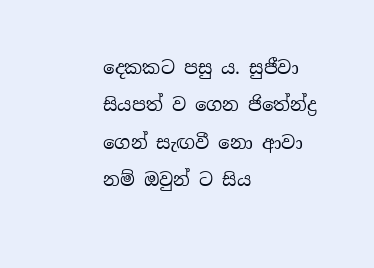දෙකකට පසු ය. සුජීවා සියපත් ව ගෙන ජිතේන්ද්‍ර ගෙන් සැඟවී නො ආවා නම් ඔවුන් ට සිය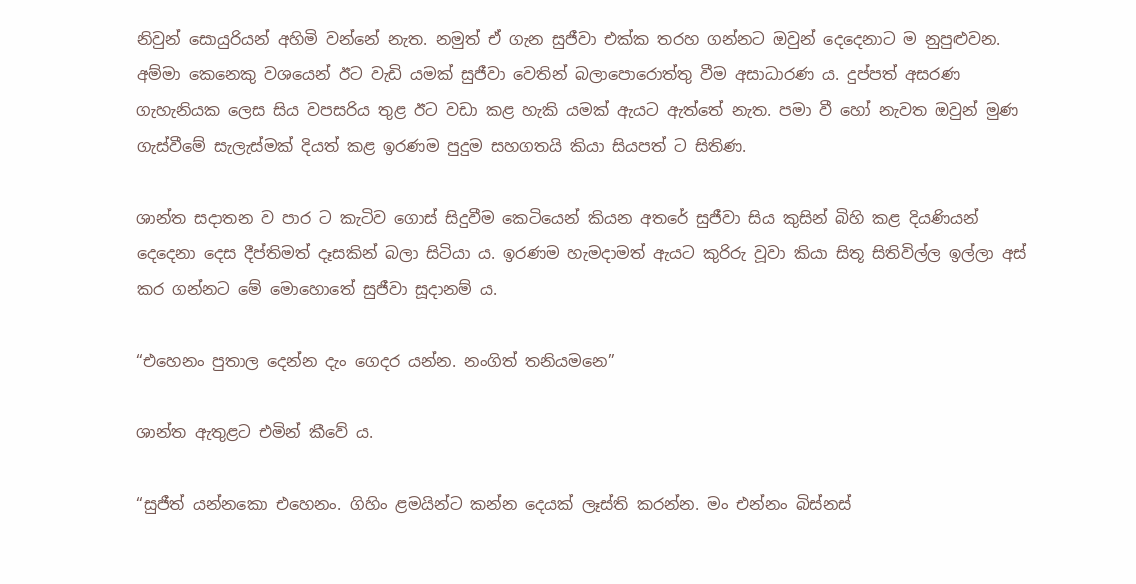නිවුන් සොයුරියන් අහිමි වන්නේ නැත. නමුත් ඒ ගැන සුජීවා එක්ක තරහ ගන්නට ඔවුන් දෙදෙනාට ම නුපුළුවන. අම්මා කෙනෙකු වශයෙන් ඊට වැඩි යමක් සුජීවා වෙතින් බලාපොරොත්තු වීම අසාධාරණ ය. දුප්පත් අසරණ ගැහැනියක ලෙස සිය වපසරිය තුළ ඊට වඩා කළ හැකි යමක් ඇයට ඇත්තේ නැත. පමා වී හෝ නැවත ඔවුන් මුණ ගැස්වීමේ සැලැස්මක් දියත් කළ ඉරණම පුදුම සහගතයි කියා සියපත් ට සිතිණ.

ශාන්ත සදාතන ව පාර ට කැටිව ගොස් සිදුවීම කෙටියෙන් කියන අතරේ සුජීවා සිය කුසින් බිහි කළ දියණියන් දෙදෙනා දෙස දීප්තිමත් දෑසකින් බලා සිටියා ය. ඉරණම හැමදාමත් ඇයට කුරිරු වූවා කියා සිතූ සිතිවිල්ල ඉල්ලා අස් කර ගන්නට මේ මොහොතේ සුජීවා සූදානම් ය.

“එහෙනං පුතාල දෙන්න දැං ගෙදර යන්න. නංගිත් තනියමනෙ”

ශාන්ත ඇතුළට එමින් කීවේ ය.

“සුජීත් යන්නකො එහෙනං. ගිහිං ළමයින්ට කන්න දෙයක් ලෑස්ති කරන්න. මං එන්නං බිස්නස්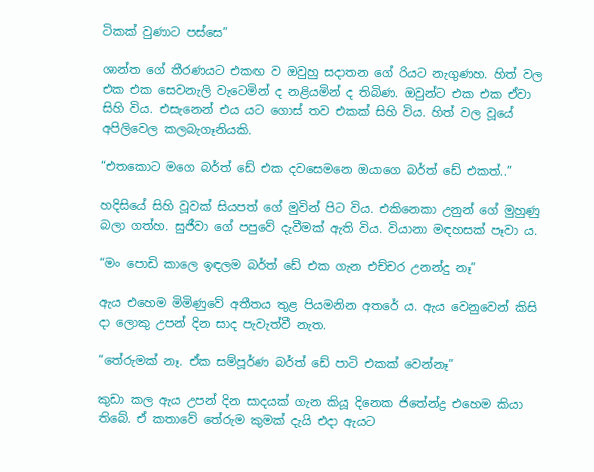ටිකක් වුණාට පස්සෙ”

ශාන්ත ගේ තීරණයට එකඟ ව ඔවුහු සදාතන ගේ රියට නැගුණහ. හිත් වල එක එක සෙවනැලි වැටෙමින් ද නළියමින් ද තිබිණ. ඔවුන්ට එක එක ඒවා සිහි විය. එසැනෙන් එය යට ගොස් තව එකක් සිහි විය. හිත් වල වූයේ අපිලිවෙල කලබැගෑනියකි.

“එතකොට මගෙ බර්ත් ඩේ එක දවසෙමනෙ ඔයාගෙ බර්ත් ඩේ එකත්..”

හදිසියේ සිහි වූවක් සියපත් ගේ මුවින් පිට විය. එකිනෙකා උනුන් ගේ මුහුණු බලා ගත්හ. සුජීවා ගේ පපුවේ දැවීමක් ඇති විය. වියානා මඳහසක් පෑවා ය.

“මං පොඩි කාලෙ ඉඳලම බර්ත් ඩේ එක ගැන එච්චර උනන්දු නෑ”

ඇය එහෙම මිමිණුවේ අතීතය තුළ පියමනින අතරේ ය. ඇය වෙනුවෙන් කිසි දා ලොකු උපන් දින සාද පැවැත්වී නැත.

“තේරුමක් නෑ. ඒක සම්පූර්ණ බර්ත් ඩේ පාටි එකක් වෙන්නෑ”

කුඩා කල ඇය උපන් දින සාදයක් ගැන කියූ දිනෙක ජිතේන්ද්‍ර එහෙම කියා තිබේ. ඒ කතාවේ තේරුම කුමක් දැයි එදා ඇයට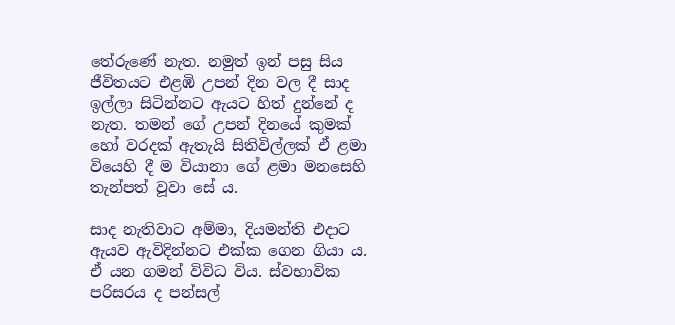තේරුණේ නැත. නමුත් ඉන් පසු සිය ජීවිතයට එළඹි උපන් දින වල දී සාද ඉල්ලා සිටින්නට ඇයට හිත් දුන්නේ ද නැත. තමන් ගේ උපන් දිනයේ කුමක් හෝ වරදක් ඇතැයි සිතිවිල්ලක් ඒ ළමා වියෙහි දී ම වියානා ගේ ළමා මනසෙහි තැන්පත් වූවා සේ ය.

සාද නැතිවාට අම්මා, දියමන්ති එදාට ඇයව ඇවිදින්නට එක්ක ගෙන ගියා ය. ඒ යන ගමන් විවිධ විය. ස්වභාවික පරිසරය ද පන්සල්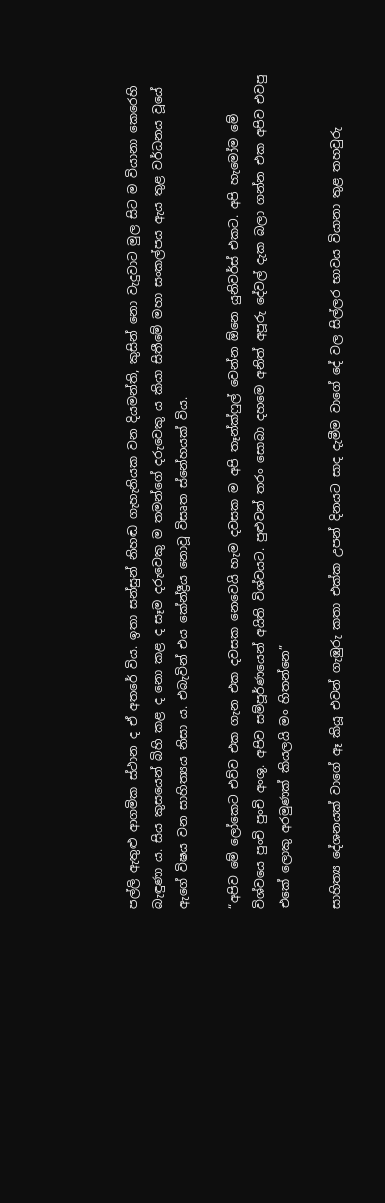පල්ලි ඇතුළු ආගමික ස්ථාන ද ඒ අතරේ විය. ඉතා සන්සුන් නිහඬ ගැහැනියක වන දියමන්ති, කුසින් නො වැදුවාට මුල සිට ම වියානා කෙරෙහි බැඳුණා ය. සිය කුසයෙන් බිහි කළ ද නො කළ ද සෑම දරුවෙකු ම තමන්ගේ දරුවෙකු ය කියා සිතීමේ මහා සංකල්පය ඇය තුළ වර්ධනය වූයේ ඇගේ විෂය වන සාහිත්‍යය නිසා ය. එබැවින් එය කේන්ද්‍රීය නොවූ විසෘත ස්නේහයක් විය.

“අපිව මේ ලෝකෙට එව්ව එක ගැන එක දවසක නෙවෙයි හැම දවසක ම අපි තෑන්ක්ෆුල් වෙන්න ඕනෙ යුනිවර්ස් එකට. අපි හැමෝම මේ විශ්වයෙ පුංචි පුංචි අංශු. අපිව සම්පූර්ණයෙන් අයිති විශ්වයට. පුළුවන් තරං සොබා දහමෙ අනිත් අපූරු දේවල් දැක බලා ගන්න එක අපිව එවපු එකේ ලොකු අරමුණක් කියලයි මං හිතන්නෙ”

සාහිත්‍ය දේශනයක් වාගේ ඈ කියූ එවන් ගැඹුරු කතා එක්ක උපන් දිනයට සාද දැමීම වාගේ දේ වල සිල්ලර භාවය වියානා තුළ තහවුරු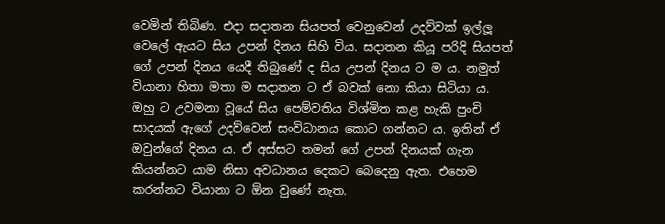වෙමින් තිබිණ. එදා සදාතන සියපත් වෙනුවෙන් උදව්වක් ඉල්ලූ වෙලේ ඇයට සිය උපන් දිනය සිහි විය. සදාතන කියූ පරිදි සියපත් ගේ උපන් දිනය යෙදී තිබුණේ ද සිය උපන් දිනය ට ම ය. නමුත් වියානා හිතා මතා ම සදාතන ට ඒ බවක් නො කියා සිටියා ය. ඔහු ට උවමනා වූයේ සිය පෙම්වතිය විශ්මිත කළ හැකි පුංචි සාදයක් ඇගේ උදව්වෙන් සංවිධානය කොට ගන්නට ය. ඉතින් ඒ ඔවුන්ගේ දිනය ය. ඒ අස්සට තමන් ගේ උපන් දිනයක් ගැන කියන්නට යාම නිසා අවධානය දෙකට බෙදෙනු ඇත. එහෙම කරන්නට වියානා ට ඕන වුණේ නැත.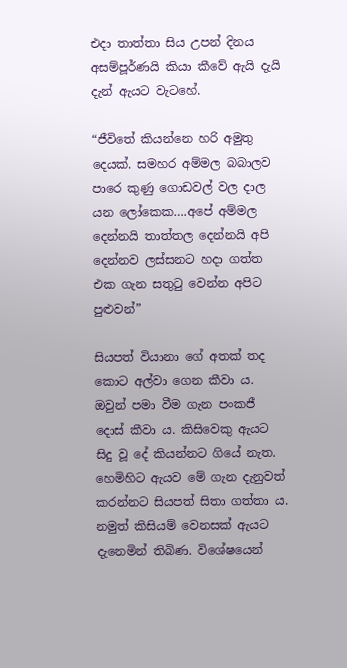එදා තාත්තා සිය උපන් දිනය අසම්පූර්ණයි කියා කීවේ ඇයි දැයි දැන් ඇයට වැටහේ.

“ජීවිතේ කියන්නෙ හරි අමුතු දෙයක්. සමහර අම්මල බබාලව පාරෙ කුණු ගොඩවල් වල දාල යන ලෝකෙක….අපේ අම්මල දෙන්නයි තාත්තල දෙන්නයි අපි දෙන්නව ලස්සනට හදා ගත්ත එක ගැන සතුටු වෙන්න අපිට පුළුවන්”

සියපත් වියානා ගේ අතක් තද කොට අල්වා ගෙන කීවා ය. ඔවුන් පමා වීම ගැන පංකජී දොස් කීවා ය. කිසිවෙකු ඇයට සිදු වූ දේ කියන්නට ගියේ නැත. හෙමිහිට ඇයව මේ ගැන දැනුවත් කරන්නට සියපත් සිතා ගත්තා ය. නමුත් කිසියම් වෙනසක් ඇයට දැනෙමින් තිබිණ. විශේෂයෙන්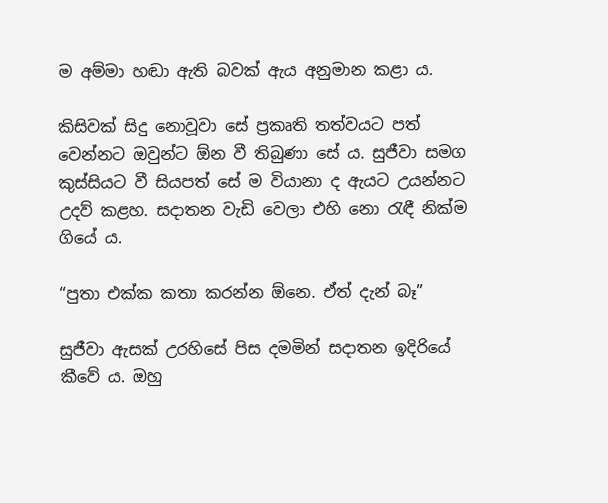ම අම්මා හඬා ඇති බවක් ඇය අනුමාන කළා ය.

කිසිවක් සිදු නොවූවා සේ ප්‍රකෘති තත්වයට පත් වෙන්නට ඔවුන්ට ඕන වී තිබුණා සේ ය. සුජීවා සමග කුස්සියට වී සියපත් සේ ම වියානා ද ඇයට උයන්නට උදව් කළහ. සදාතන වැඩි වෙලා එහි නො රැඳී නික්ම ගියේ ය.

“පුතා එක්ක කතා කරන්න ඕනෙ. ඒත් දැන් බෑ”

සුජීවා ඇසක් උරහිසේ පිස දමමින් සදාතන ඉදිරියේ කීවේ ය. ඔහු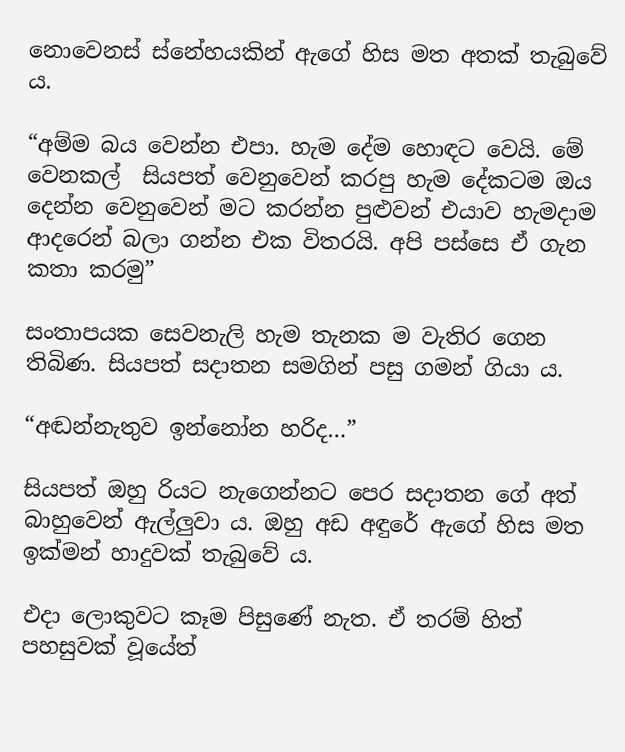නොවෙනස් ස්නේහයකින් ඇගේ හිස මත අතක් තැබුවේ ය.

“අම්ම බය වෙන්න එපා. හැම දේම හොඳට වෙයි. මේ වෙනකල්  සියපත් වෙනුවෙන් කරපු හැම දේකටම ඔය දෙන්න වෙනුවෙන් මට කරන්න පුළුවන් එයාව හැමදාම ආදරෙන් බලා ගන්න එක විතරයි. අපි පස්සෙ ඒ ගැන කතා කරමු”

සංතාපයක සෙවනැලි හැම තැනක ම වැතිර ගෙන තිබිණ. සියපත් සදාතන සමගින් පසු ගමන් ගියා ය.

“අඬන්නැතුව ඉන්නෝන හරිද…”

සියපත් ඔහු රියට නැගෙන්නට පෙර සදාතන ගේ අත් බාහුවෙන් ඇල්ලුවා ය. ඔහු අඩ අඳුරේ ඇගේ හිස මත ඉක්මන් හාදුවක් තැබුවේ ය.

එදා ලොකුවට කෑම පිසුණේ නැත. ඒ තරම් හිත් පහසුවක් වූයේත්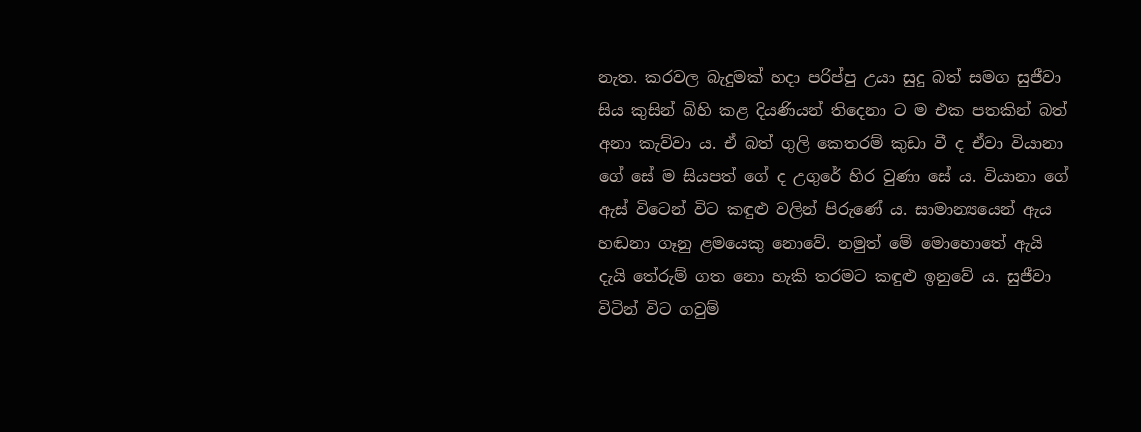නැත. කරවල බැදුමක් හදා පරිප්පු උයා සුදු බත් සමග සුජීවා සිය කුසින් බිහි කළ දියණියන් තිදෙනා ට ම එක පතකින් බත් අනා කැව්වා ය. ඒ බත් ගුලි කෙතරම් කුඩා වී ද ඒවා වියානා ගේ සේ ම සියපත් ගේ ද උගුරේ හිර වුණා සේ ය. වියානා ගේ ඇස් විටෙන් විට කඳුළු වලින් පිරුණේ ය. සාමාන්‍යයෙන් ඇය හඬනා ගෑනු ළමයෙකු නොවේ. නමුත් මේ මොහොතේ ඇයි දැයි තේරුම් ගත නො හැකි තරමට කඳුළු ඉනුවේ ය. සුජීවා විටින් විට ගවුම්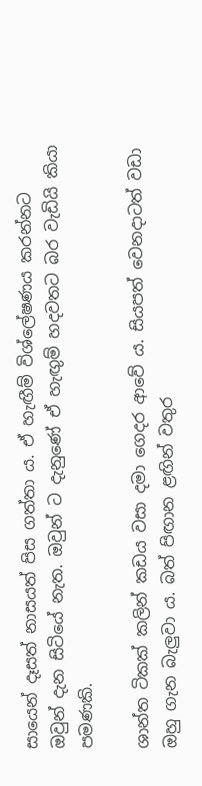සායෙන් දෑසත් නාසයත් පිස ගත්තා ය. ඒ හැඟීම් විශ්ලේෂණය කරන්නට ඔවුන් දැන සිටියේ නැත. ඔවුන් ට දැනුණේ ඒ හැඟුම් හදවතට බර වැඩියි කියා පමණකි.

ශාන්ත ටිකක් කලින් කඩය වසා දමා ගෙදර ආවේ ය. සියපත් වෙනදාටත් වඩා ඔහු ගැන බැලුවා ය. බත් පිඟාන ළඟින් වතුර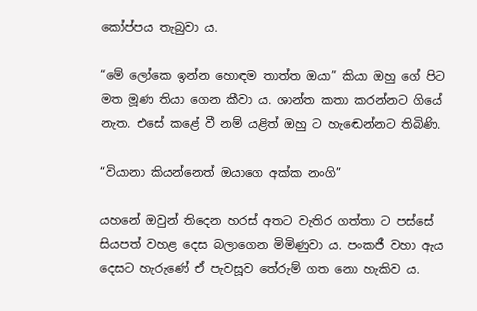කෝප්පය තැබුවා ය.

“මේ ලෝකෙ ඉන්න හොඳම තාත්ත ඔයා” කියා ඔහු ගේ පිට මත මූණ තියා ගෙන කීවා ය. ශාන්ත කතා කරන්නට ගියේ නැත. එසේ කළේ වී නම් යළිත් ඔහු ට හැඬෙන්නට තිබිණි.

“වියානා කියන්නෙත් ඔයාගෙ අක්ක නංගි”

යහනේ ඔවුන් තිදෙන හරස් අතට වැතිර ගත්තා ට පස්සේ සියපත් වහළ දෙස බලාගෙන මිමිණුවා ය. පංකජී වහා ඇය දෙසට හැරුණේ ඒ පැවසූව තේරුම් ගත නො හැකිව ය.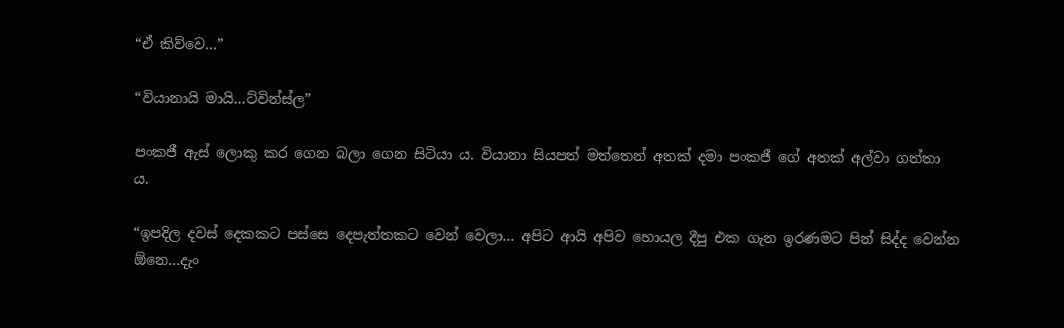“ඒ කිව්වෙ…”

“වියානායි මායි…ට්වින්ස්ල”

පංකජී ඇස් ලොකු කර ගෙන බලා ගෙන සිටියා ය. වියානා සියපත් මත්තෙන් අතක් දමා පංකජී ගේ අතක් අල්වා ගත්තා ය.

“ඉපදිල දවස් දෙකකට පස්සෙ දෙපැත්තකට වෙන් වෙලා… අපිට ආයි අපිව හොයල දීපු එක ගැන ඉරණමට පින් සිද්ද වෙන්න ඕනෙ…දැං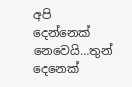අපි දෙන්නෙක් නෙවෙයි…තුන් දෙනෙක්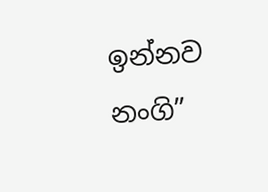ඉන්නව නංගි”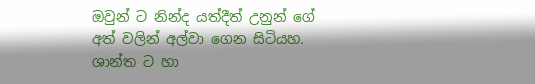ඔවුන් ට නින්ද යත්දීත් උනුන් ගේ අත් වලින් අල්වා ගෙන සිටියහ. ශාන්ත ට හා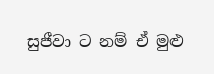සුජීවා ට නම් ඒ මුළු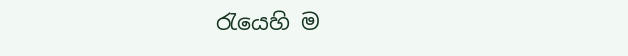රැයෙහි ම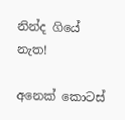නින්ද ගියේ නැත!

අනෙක් කොටස්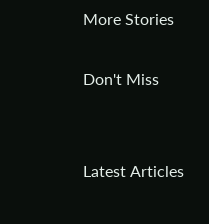More Stories

Don't Miss


Latest Articles